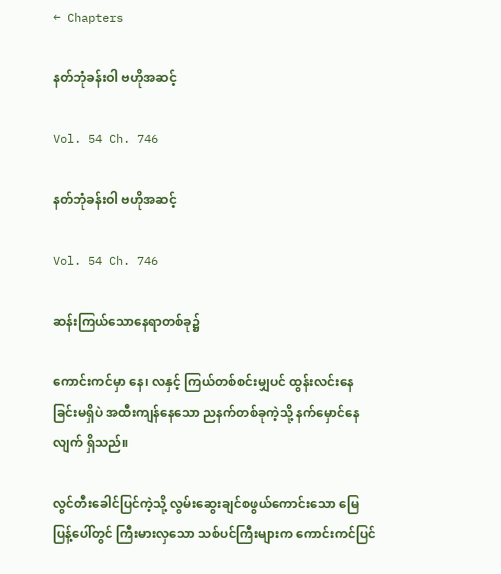← Chapters

နတ်ဘုံခန်းဝါ ဗဟိုအဆင့်

Vol. 54 Ch. 746

နတ်ဘုံခန်းဝါ ဗဟိုအဆင့်

Vol. 54 Ch. 746

ဆန်းကြယ်သောနေရာတစ်ခု၌

ကောင်းကင်မှာ နေ၊ လနှင့် ကြယ်တစ်စင်းမျှပင် ထွန်းလင်းနေခြင်းမရှိပဲ အထီးကျန်နေသော ညနက်တစ်ခုကဲ့သို့ နက်မှောင်နေလျက် ရှိသည်။

လွင်တီးခေါင်ပြင်ကဲ့သို့ လွမ်းဆွေးချင်စဖွယ်ကောင်းသော မြေပြန့်ပေါ်တွင် ကြီးမားလှသော သစ်ပင်ကြီးများက ကောင်းကင်ပြင်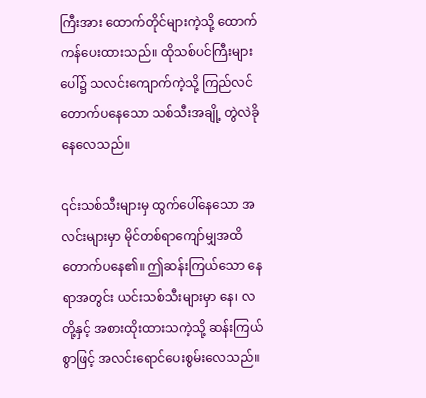ကြီးအား ထောက်တိုင်များကဲ့သို့ ထောက်ကန်ပေးထားသည်။ ထိုသစ်ပင်ကြီးများပေါ်၌ သလင်းကျောက်ကဲ့သို့ ကြည်လင်တောက်ပနေသော သစ်သီးအချို့ တွဲလဲခိုနေလေသည်။

၎င်းသစ်သီးများမှ ထွက်ပေါ်နေသော အလင်းများမှာ မိုင်တစ်ရာကျော်မျှအထိ တောက်ပနေ၏။ ဤဆန်းကြယ်သော နေရာအတွင်း ယင်းသစ်သီးများမှာ နေ၊ လတို့နှင့် အစားထိုးထားသကဲ့သို့ ဆန်းကြယ်စွာဖြင့် အလင်းရောင်ပေးစွမ်းလေသည်။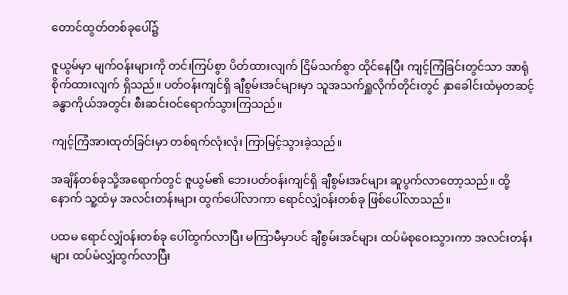တောင်ထွတ်တစ်ခုပေါ်၌

ဇူယွမ်မှာ မျက်ဝန်းများကို တင်းကြပ်စွာ ပိတ်ထားလျက် ငြိမ်သက်စွာ ထိုင်နေပြီး ကျင့်ကြံခြင်းတွင်သာ အာရုံစိုက်ထားလျက် ရှိသည်။ ပတ်ဝန်းကျင်ရှိ ချီစွမ်းအင်များမှာ သူအသက်ရှူလိုက်တိုင်းတွင် နှာခေါင်းထံမှတဆင့် ခန္ဓာကိုယ်အတွင်း စီးဆင်းဝင်ရောက်သွားကြသည်။

ကျင့်ကြံအားထုတ်ခြင်းမှာ တစ်ရက်လုံးလုံး ကြာမြင့်သွားခဲ့သည်။

အချိန်တစ်ခုသို့အရောက်တွင် ဇူယွမ်၏ ဘေးပတ်ဝန်းကျင်ရှိ ချီစွမ်းအင်များ ဆူပွက်လာတော့သည်။ ထို့နောက် သူ့ထံမှ အလင်းတန်းများ ထွက်ပေါ်လာကာ ရောင်လျှံဝန်းတစ်ခု ဖြစ်ပေါ်လာသည်။

ပထမ ရောင်လျှံဝန်းတစ်ခု ပေါ်ထွက်လာပြီး မကြာမီမှာပင် ချီစွမ်းအင်များ ထပ်မံစုဝေးသွားကာ အလင်းတန်းများ ထပ်မံလျှံထွက်လာပြီး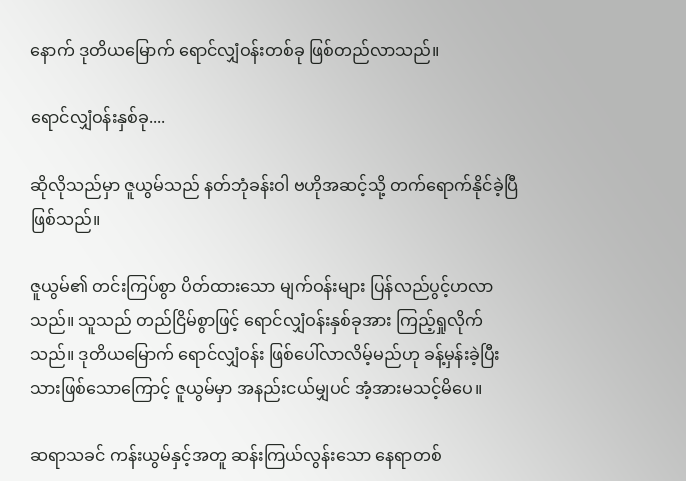နောက် ဒုတိယမြောက် ရောင်လျှံဝန်းတစ်ခု ဖြစ်တည်လာသည်။

ရောင်လျှံဝန်းနှစ်ခု....

ဆိုလိုသည်မှာ ဇူယွမ်သည် နတ်ဘုံခန်းဝါ ဗဟိုအဆင့်သို့ တက်ရောက်နိုင်ခဲ့ပြီ ဖြစ်သည်။

ဇူယွမ်၏ တင်းကြပ်စွာ ပိတ်ထားသော မျက်ဝန်းများ ပြန်လည်ပွင့်ဟလာသည်။ သူသည် တည်ငြိမ်စွာဖြင့် ရောင်လျှံဝန်းနှစ်ခုအား ကြည့်ရှုလိုက်သည်။ ဒုတိယမြောက် ရောင်လျှံဝန်း ဖြစ်ပေါ်လာလိမ့်မည်ဟု ခန့်မှန်းခဲ့ပြီးသားဖြစ်သောကြောင့် ဇူယွမ်မှာ အနည်းငယ်မျှပင် အံ့အားမသင့်မိပေ။

ဆရာသခင် ကန်းယွမ်နှင့်အတူ ဆန်းကြယ်လွန်းသော နေရာတစ်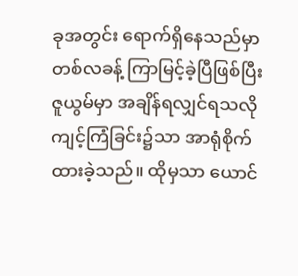ခုအတွင်း ရောက်ရှိနေသည်မှာ တစ်လခန့် ကြာမြင့်ခဲ့ပြီဖြစ်ပြီး ဇူယွမ်မှာ အချိန်ရလျှင်ရသလို ကျင့်ကြံခြင်း၌သာ အာရုံစိုက်ထားခဲ့သည်။ ထိုမှသာ ယောင်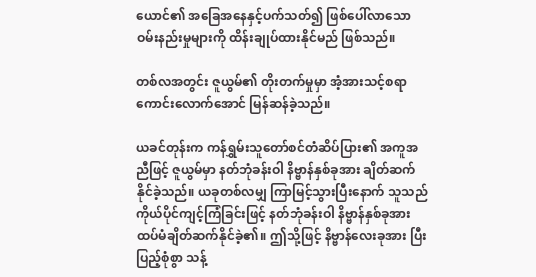ယောင်၏ အခြေအနေနှင့်ပက်သတ်၍ ဖြစ်ပေါ်လာသော ဝမ်းနည်းမှုများကို ထိန်းချုပ်ထားနိုင်မည် ဖြစ်သည်။

တစ်လအတွင်း ဇူယွမ်၏ တိုးတက်မှုမှာ အံ့အားသင့်စရာကောင်းလောက်အောင် မြန်ဆန်ခဲ့သည်။

ယခင်တုန်းက ကန်ရွှမ်းသူတော်စင်တံဆိပ်ပြား၏ အကူအညီဖြင့် ဇူယွမ်မှာ နတ်ဘုံခန်းဝါ နိဗ္ဗာန်နှစ်ခုအား ချိတ်ဆက်နိုင်ခဲ့သည်။ ယခုတစ်လမျှ ကြာမြင့်သွားပြီးနောက် သူသည် ကိုယ်ပိုင်ကျင့်ကြံခြင်းဖြင့် နတ်ဘုံခန်းဝါ နိဗ္ဗာန်နှစ်ခုအား ထပ်မံချိတ်ဆက်နိုင်ခဲ့၏။ ဤသို့ဖြင့် နိဗ္ဗာန်လေးခုအား ပြီးပြည့်စုံစွာ သန့်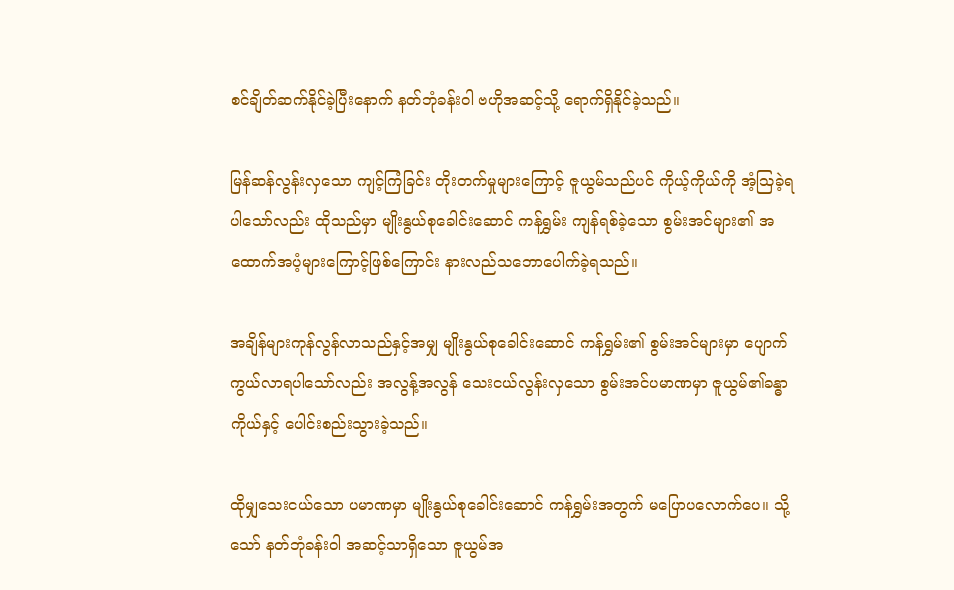စင်ချိတ်ဆက်နိုင်ခဲ့ပြီးနောက် နတ်ဘုံခန်းဝါ ဗဟိုအဆင့်သို့ ရောက်ရှိနိုင်ခဲ့သည်။

မြန်ဆန်လွန်းလှသော ကျင့်ကြံခြင်း တိုးတက်မှုများကြောင့် ဇူယွမ်သည်ပင် ကိုယ့်ကိုယ်ကို အံ့သြခဲ့ရပါသော်လည်း ထိုသည်မှာ မျိုးနွယ်စုခေါင်းဆောင် ကန်ရွှမ်း ကျန်ရစ်ခဲ့သော စွမ်းအင်များ၏ အထောက်အပံ့များကြောင့်ဖြစ်ကြောင်း နားလည်သဘောပေါက်ခဲ့ရသည်။

အချိန်များကုန်လွန်လာသည်နှင့်အမျှ မျိုးနွယ်စုခေါင်းဆောင် ကန်ရွှမ်း၏ စွမ်းအင်များမှာ ပျောက်ကွယ်လာရပါသော်လည်း အလွန့်အလွန် သေးငယ်လွန်းလှသော စွမ်းအင်ပမာဏမှာ ဇူယွမ်၏ခန္ဓာကိုယ်နှင့် ပေါင်းစည်းသွားခဲ့သည်။

ထိုမျှသေးငယ်သော ပမာဏမှာ မျိုးနွယ်စုခေါင်းဆောင် ကန်ရွှမ်းအတွက် မပြောပလောက်ပေ။ သို့သော် နတ်ဘုံခန်းဝါ အဆင့်သာရှိသော ဇူယွမ်အ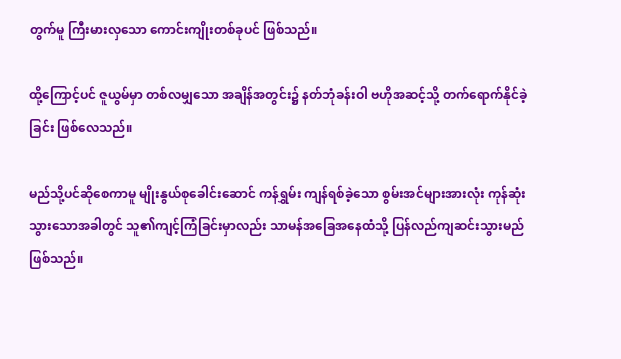တွက်မူ ကြီးမားလှသော ကောင်းကျိုးတစ်ခုပင် ဖြစ်သည်။

ထို့ကြောင့်ပင် ဇူယွမ်မှာ တစ်လမျှသော အချိန်အတွင်း၌ နတ်ဘုံခန်းဝါ ဗဟိုအဆင့်သို့ တက်ရောက်နိုင်ခဲ့ခြင်း ဖြစ်လေသည်။

မည်သို့ပင်ဆိုစေကာမူ မျိုးနွယ်စုခေါင်းဆောင် ကန်ရွှမ်း ကျန်ရစ်ခဲ့သော စွမ်းအင်များအားလုံး ကုန်ဆုံးသွားသောအခါတွင် သူ၏ကျင့်ကြံခြင်းမှာလည်း သာမန်အခြေအနေထံသို့ ပြန်လည်ကျဆင်းသွားမည် ဖြစ်သည်။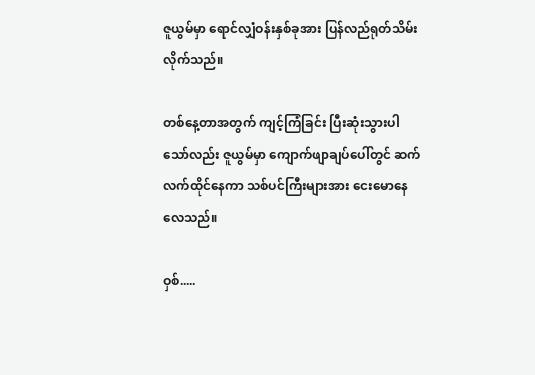ဇူယွမ်မှာ ရောင်လျှံဝန်းနှစ်ခုအား ပြန်လည်ရုတ်သိမ်းလိုက်သည်။

တစ်နေ့တာအတွက် ကျင့်ကြံခြင်း ပြီးဆုံးသွားပါသော်လည်း ဇူယွမ်မှာ ကျောက်ဖျာချပ်ပေါ်တွင် ဆက်လက်ထိုင်နေကာ သစ်ပင်ကြီးများအား ငေးမောနေလေသည်။

ဝှစ်.....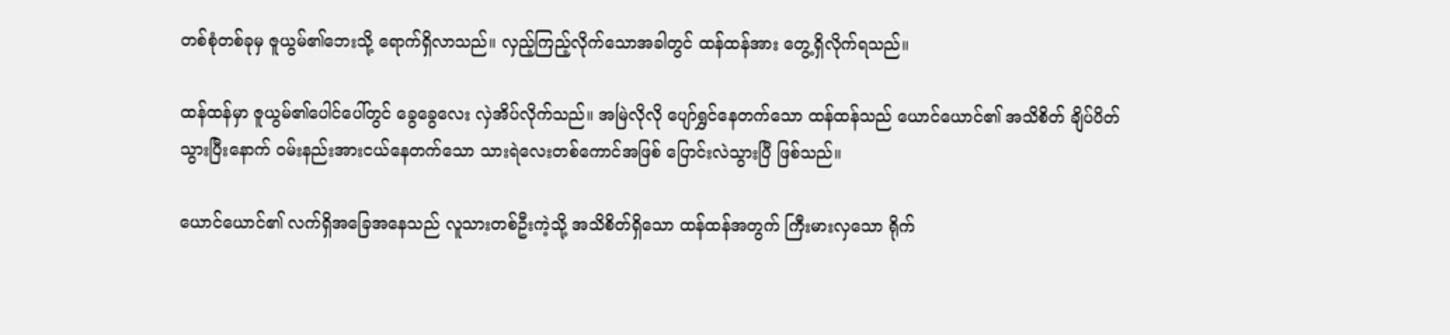တစ်စုံတစ်ခုမှ ဇူယွမ်၏ဘေးသို့ ရောက်ရှိလာသည်။ လှည့်ကြည့်လိုက်သောအခါတွင် ထန်ထန်အား တွေ့ရှိလိုက်ရသည်။

ထန်ထန်မှာ ဇူယွမ်၏ပေါင်ပေါ်တွင် ခွေခွေလေး လှဲအိပ်လိုက်သည်။ အမြဲလိုလို ပျော်ရွှင်နေတက်သော ထန်ထန်သည် ယောင်ယောင်၏ အသိစိတ် ချိပ်ပိတ်သွားပြီးနောက် ဝမ်းနည်းအားငယ်နေတက်သော သားရဲလေးတစ်ကောင်အဖြစ် ပြောင်းလဲသွားပြီ ဖြစ်သည်။

ယောင်ယောင်၏ လက်ရှိအခြေအနေသည် လူသားတစ်ဦးကဲ့သို့ အသိစိတ်ရှိသော ထန်ထန်အတွက် ကြီးမားလှသော ရိုက်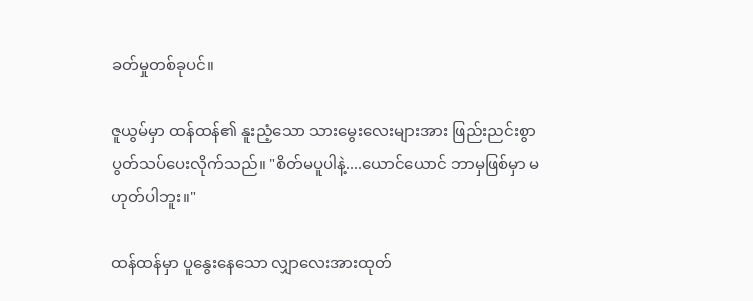ခတ်မှုတစ်ခုပင်။

ဇူယွမ်မှာ ထန်ထန်၏ နူးညံ့သော သားမွေးလေးများအား ဖြည်းညင်းစွာ ပွတ်သပ်ပေးလိုက်သည်။ "စိတ်မပူပါနဲ့....ယောင်ယောင် ဘာမှဖြစ်မှာ မဟုတ်ပါဘူး။"

ထန်ထန်မှာ ပူနွေးနေသော လျှာလေးအားထုတ်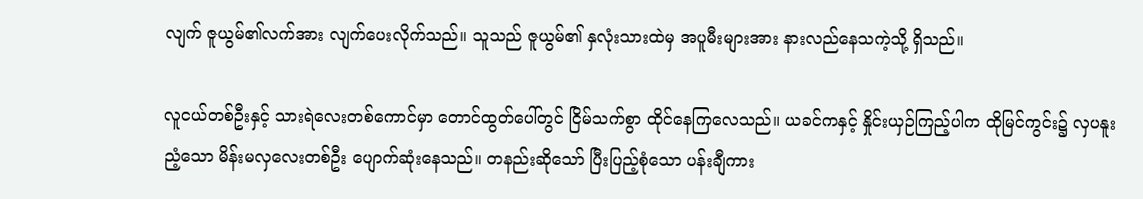လျက် ဇူယွမ်၏လက်အား လျက်ပေးလိုက်သည်။ သူသည် ဇူယွမ်၏ နှလုံးသားထဲမှ အပူမီးများအား နားလည်နေသကဲ့သို့ ရှိသည်။

လူငယ်တစ်ဦးနှင့် သားရဲလေးတစ်ကောင်မှာ တောင်ထွတ်ပေါ်တွင် ငြိမ်သက်စွာ ထိုင်နေကြလေသည်။ ယခင်ကနှင့် နှိုင်းယှဉ်ကြည့်ပါက ထိုမြင်ကွင်း၌ လှပနူးညံ့သော မိန်းမလှလေးတစ်ဦး ပျောက်ဆုံးနေသည်။ တနည်းဆိုသော် ပြီးပြည့်စုံသော ပန်းချီကား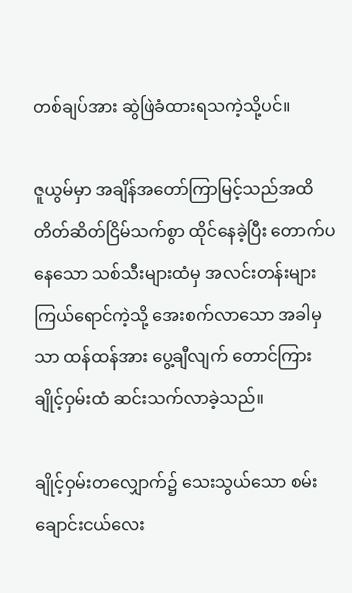တစ်ချပ်အား ဆွဲဖြဲခံထားရသကဲ့သို့ပင်။

ဇူယွမ်မှာ အချိန်အတော်ကြာမြင့်သည်အထိ တိတ်ဆိတ်ငြိမ်သက်စွာ ထိုင်နေခဲ့ပြီး တောက်ပနေသော သစ်သီးများထံမှ အလင်းတန်းများ ကြယ်ရောင်ကဲ့သို့ အေးစက်လာသော အခါမှသာ ထန်ထန်အား ပွေ့ချီလျက် တောင်ကြားချိုင့်ဝှမ်းထံ ဆင်းသက်လာခဲ့သည်။

ချိုင့်ဝှမ်းတလျှောက်၌ သေးသွယ်သော စမ်းချောင်းငယ်လေး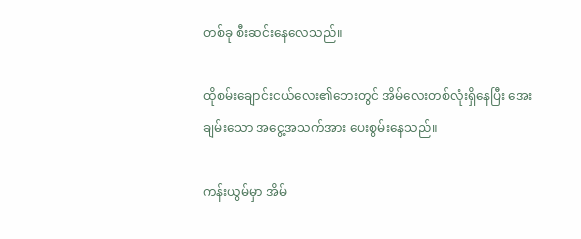တစ်ခု စီးဆင်းနေလေသည်။

ထိုစမ်းချောင်းငယ်လေး၏ဘေးတွင် အိမ်လေးတစ်လုံးရှိနေပြီး အေးချမ်းသော အငွေ့အသက်အား ပေးစွမ်းနေသည်။

ကန်းယွမ်မှာ အိမ်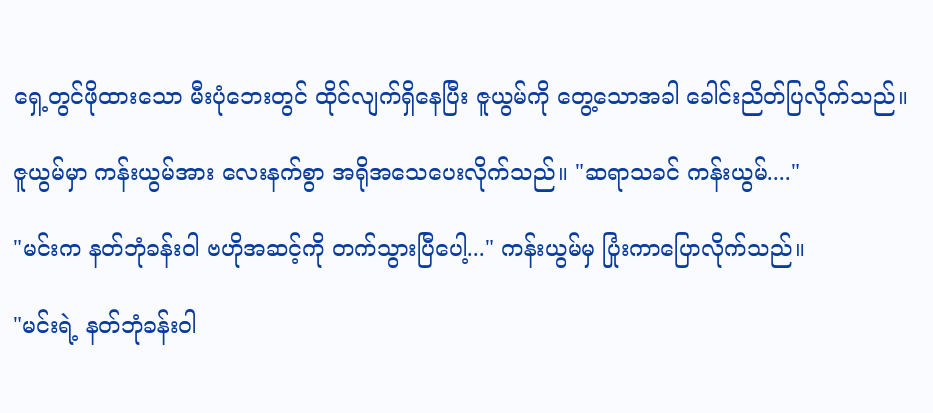ရှေ့တွင်ဖိုထားသော မီးပုံဘေးတွင် ထိုင်လျက်ရှိနေပြီး ဇူယွမ်ကို တွေ့သောအခါ ခေါင်းညိတ်ပြလိုက်သည်။

ဇူယွမ်မှာ ကန်းယွမ်အား လေးနက်စွာ အရိုအသေပေးလိုက်သည်။ "ဆရာသခင် ကန်းယွမ်...."

"မင်းက နတ်ဘုံခန်းဝါ ဗဟိုအဆင့်ကို တက်သွားပြီပေါ့..." ကန်းယွမ်မှ ပြုံးကာပြောလိုက်သည်။

"မင်းရဲ့ နတ်ဘုံခန်းဝါ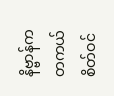နိဗ္ဗာန်က တကယ်စိတ်ဝင်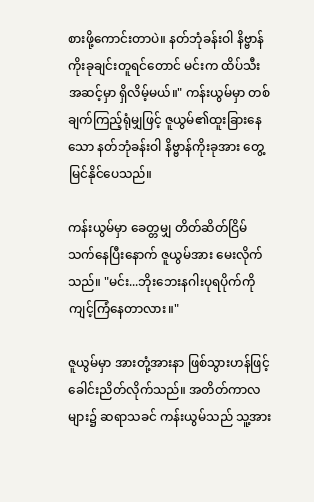စားဖို့ကောင်းတာပဲ။ နတ်ဘုံခန်းဝါ နိဗ္ဗာန်ကိုးခုချင်းတူရင်တောင် မင်းက ထိပ်သီးအဆင့်မှာ ရှိလိမ့်မယ်။" ကန်းယွမ်မှာ တစ်ချက်ကြည့်ရုံမျှဖြင့် ဇူယွမ်၏ထူးခြားနေသော နတ်ဘုံခန်းဝါ နိဗ္ဗာန်ကိုးခုအား တွေ့မြင်နိုင်ပေသည်။

ကန်းယွမ်မှာ ခေတ္တမျှ တိတ်ဆိတ်ငြိမ်သက်နေပြီးနောက် ဇူယွမ်အား မေးလိုက်သည်။ "မင်း...ဘိုးဘေးနဂါးပုရပိုက်ကို ကျင့်ကြံနေတာလား။"

ဇူယွမ်မှာ အားတုံ့အားနာ ဖြစ်သွားဟန်ဖြင့် ခေါင်းညိတ်လိုက်သည်။ အတိတ်ကာလများ၌ ဆရာသခင် ကန်းယွမ်သည် သူ့အား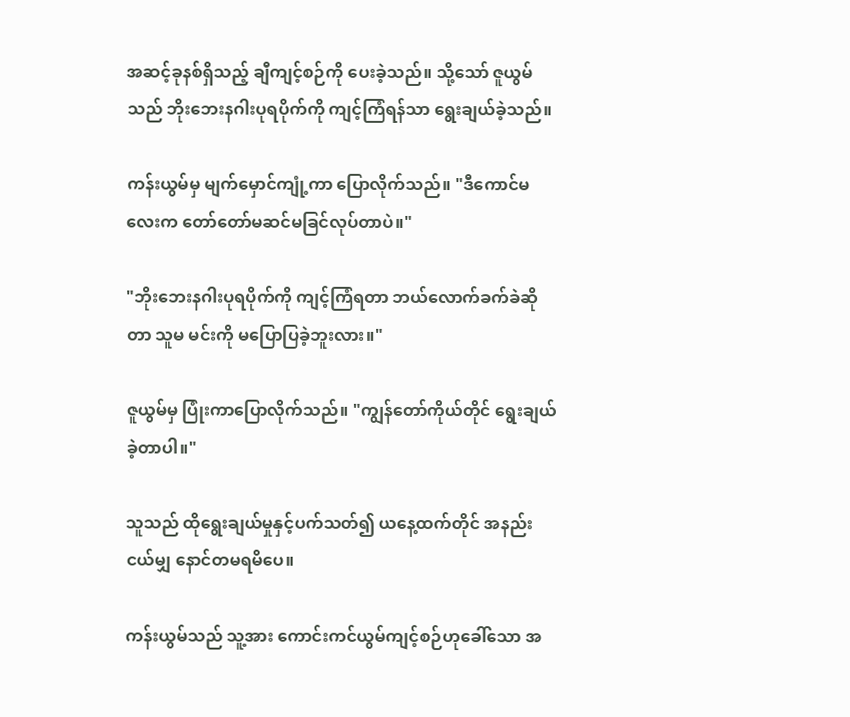အဆင့်ခုနစ်ရှိသည့် ချီကျင့်စဉ်ကို ပေးခဲ့သည်။ သို့သော် ဇူယွမ်သည် ဘိုးဘေးနဂါးပုရပိုက်ကို ကျင့်ကြံရန်သာ ရွေးချယ်ခဲ့သည်။

ကန်းယွမ်မှ မျက်မှောင်ကျုံ့ကာ ပြောလိုက်သည်။ "ဒီကောင်မလေးက တော်တော်မဆင်မခြင်လုပ်တာပဲ။"

"ဘိုးဘေးနဂါးပုရပိုက်ကို ကျင့်ကြံရတာ ဘယ်လောက်ခက်ခဲဆိုတာ သူမ မင်းကို မပြောပြခဲ့ဘူးလား။"

ဇူယွမ်မှ ပြုံးကာပြောလိုက်သည်။ "ကျွန်တော်ကိုယ်တိုင် ရွေးချယ်ခဲ့တာပါ။"

သူသည် ထိုရွေးချယ်မှုနှင့်ပက်သတ်၍ ယနေ့ထက်တိုင် အနည်းငယ်မျှ နောင်တမရမိပေ။

ကန်းယွမ်သည် သူ့အား ကောင်းကင်ယွမ်ကျင့်စဉ်ဟုခေါ်သော အ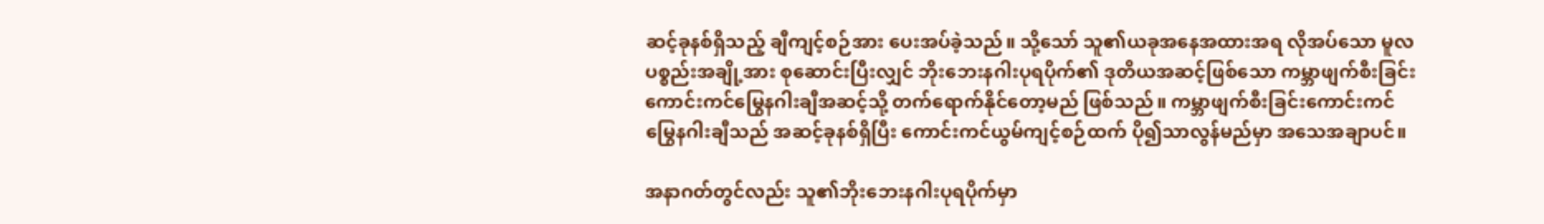ဆင့်ခုနစ်ရှိသည့် ချီကျင့်စဉ်အား ပေးအပ်ခဲ့သည်။ သို့သော် သူ၏ယခုအနေအထားအရ လိုအပ်သော မူလပစ္စည်းအချို့အား စုဆောင်းပြီးလျှင် ဘိုးဘေးနဂါးပုရပိုက်၏ ဒုတိယအဆင့်ဖြစ်သော ကမ္ဘာဖျက်စီးခြင်းကောင်းကင်မြွေနဂါးချီအဆင့်သို့ တက်ရောက်နိုင်တော့မည် ဖြစ်သည်။ ကမ္ဘာဖျက်စီးခြင်းကောင်းကင်မြွေနဂါးချီသည် အဆင့်ခုနစ်ရှိပြီး ကောင်းကင်ယွမ်ကျင့်စဉ်ထက် ပို၍သာလွန်မည်မှာ အသေအချာပင်။

အနာဂတ်တွင်လည်း သူ၏ဘိုးဘေးနဂါးပုရပိုက်မှာ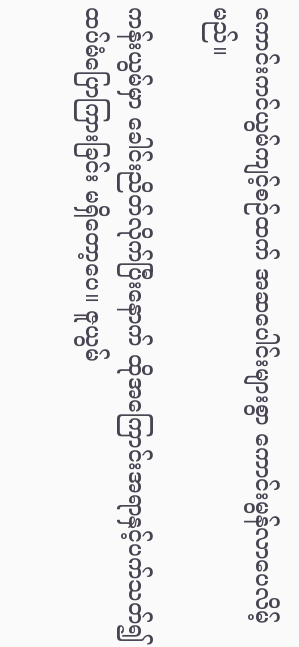ကောင်းကင်ယွမ်ကျင့်စဉ်ထက် အဆပေါင်းများစွာ ကောင်းမွန်လာပေလိမ့်မည်။

ကန်းယွမ်မှာ ခေါင်းညိတ်လိုက်ပြီးနောက် ထိုအကြောင်းအရာနှင့်ပက်သတ်၍ ထပ်မံပြောကြားခြင်း မရှိတော့ပေ။ ဇူယွမ်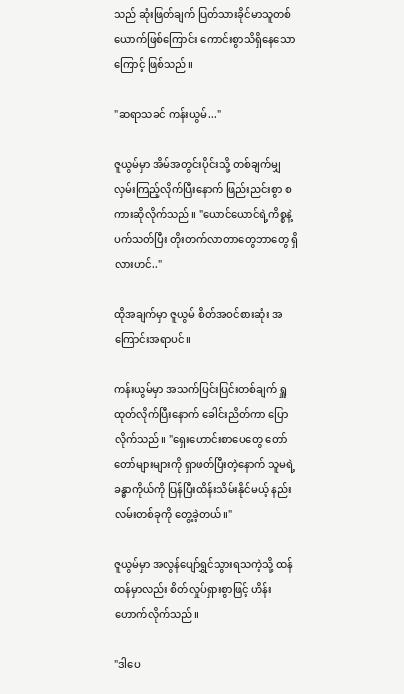သည် ဆုံးဖြတ်ချက် ပြတ်သားခိုင်မာသူတစ်ယောက်ဖြစ်ကြောင်း ကောင်းစွာသိရှိနေသောကြောင့် ဖြစ်သည်။

"ဆရာသခင် ကန်းယွမ်..."

ဇူယွမ်မှာ အိမ်အတွင်းပိုင်းသို့ တစ်ချက်မျှ လှမ်းကြည့်လိုက်ပြီးနောက် ဖြည်းညင်းစွာ စကားဆိုလိုက်သည်။ "ယောင်ယောင်ရဲ့ကိစ္စနဲ့ပက်သတ်ပြီး တိုးတက်လာတာတွေဘာတွေ ရှိလားဟင်.."

ထိုအချက်မှာ ဇူယွမ် စိတ်အဝင်စားဆုံး အကြောင်းအရာပင်။

ကန်းယွမ်မှာ အသက်ပြင်းပြင်းတစ်ချက် ရှူထုတ်လိုက်ပြီးနောက် ခေါင်းညိတ်ကာ ပြောလိုက်သည်။ "ရှေးဟောင်းစာပေတွေ တော်တော်များများကို ရှာဖတ်ပြီးတဲ့နောက် သူမရဲ့ခန္ဓာကိုယ်ကို ပြန်ပြီးထိန်းသိမ်းနိုင်မယ့် နည်းလမ်းတစ်ခုကို တွေ့ခဲ့တယ်။"

ဇူယွမ်မှာ အလွန်ပျော်ရွှင်သွားရသကဲ့သို့ ထန်ထန်မှာလည်း စိတ်လှုပ်ရှားစွာဖြင့် ဟိန်းဟောက်လိုက်သည်။

"ဒါပေ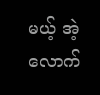မယ့် အဲ့လောက်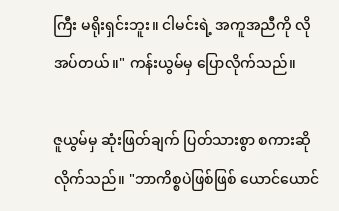ကြီး မရိုးရှင်းဘူး။ ငါမင်းရဲ့ အကူအညီကို လိုအပ်တယ်။" ကန်းယွမ်မှ ပြောလိုက်သည်။

ဇူယွမ်မှ ဆုံးဖြတ်ချက် ပြတ်သားစွာ စကားဆိုလိုက်သည်။ "ဘာကိစ္စပဲဖြစ်ဖြစ် ယောင်ယောင်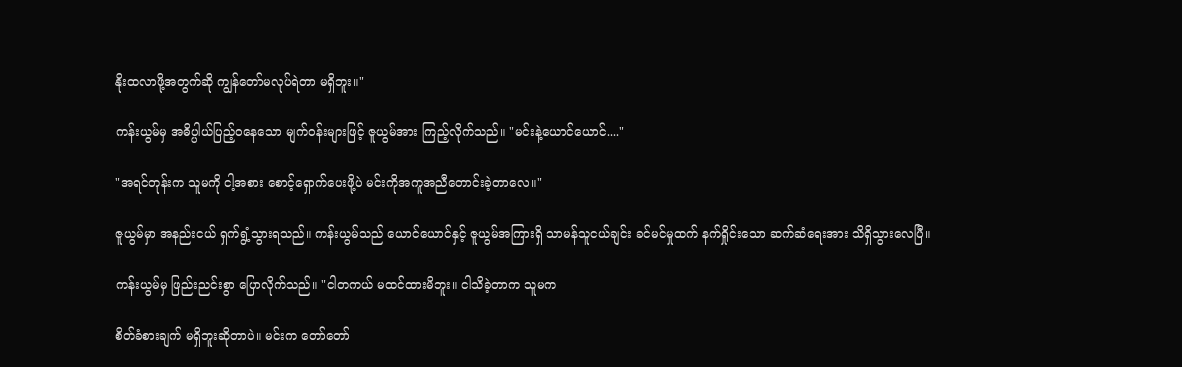နိုးထလာဖို့အတွက်ဆို ကျွန်တော်မလုပ်ရဲတာ မရှိဘူး။"

ကန်းယွမ်မှ အဓိပ္ပါယ်ပြည့်ဝနေသော မျက်ဝန်းများဖြင့် ဇူယွမ်အား ကြည့်လိုက်သည်။ "မင်းနဲ့ယောင်ယောင်...."

"အရင်တုန်းက သူမကို ငါ့အစား စောင့်ရှောက်ပေးဖို့ပဲ မင်းကိုအကူအညီတောင်းခဲ့တာလေ။"

ဇူယွမ်မှာ အနည်းငယ် ရှက်ရွံ့သွားရသည်။ ကန်းယွမ်သည် ယောင်ယောင်နှင့် ဇူယွမ်အကြားရှိ သာမန်သူငယ်ချင်း ခင်မင်မှုထက် နက်ရှိုင်းသော ဆက်ဆံရေးအား သိရှိသွားလေပြီ။

ကန်းယွမ်မှ ဖြည်းညင်းစွာ ပြောလိုက်သည်။ "ငါတကယ် မထင်ထားမိဘူး။ ငါသိခဲ့တာက သူမက

စိတ်ခံစားချက် မရှိဘူးဆိုတာပဲ။ မင်းက တော်တော်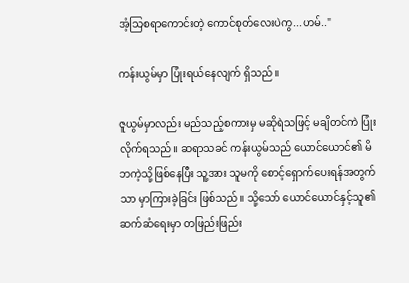အံ့သြစရာကောင်းတဲ့ ကောင်စုတ်လေးပဲကွ...ဟမ်.."

ကန်းယွမ်မှာ ပြုံးရယ်နေလျက် ရှိသည်။

ဇူယွမ်မှာလည်း မည်သည့်စကားမှ မဆိုရဲသဖြင့် မချိတင်ကဲ ပြုံးလိုက်ရသည်။ ဆရာသခင် ကန်းယွမ်သည် ယောင်ယောင်၏ မိဘကဲ့သို့ဖြစ်နေပြီး သူ့အား သူမကို စောင့်ရှောက်ပေးရန်အတွက်သာ မှာကြားခဲ့ခြင်း ဖြစ်သည်။ သို့သော် ယောင်ယောင်နှင့်သူ၏ ဆက်ဆံရေးမှာ တဖြည်းဖြည်း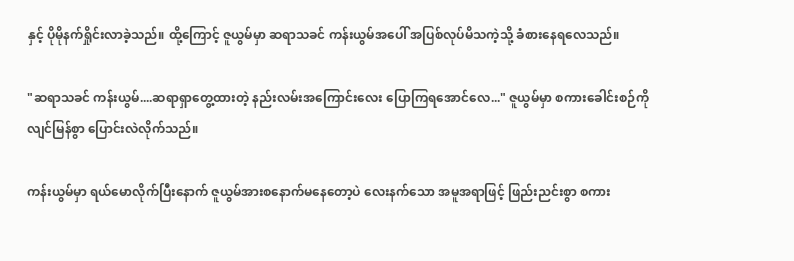နှင့် ပိုမိုနက်ရှိုင်းလာခဲ့သည်။ ထို့ကြောင့် ဇူယွမ်မှာ ဆရာသခင် ကန်းယွမ်အပေါ် အပြစ်လုပ်မိသကဲ့သို့ ခံစားနေရလေသည်။

"ဆရာသခင် ကန်းယွမ်....ဆရာရှာတွေ့ထားတဲ့ နည်းလမ်းအကြောင်းလေး ပြောကြရအောင်လေ..." ဇူယွမ်မှာ စကားခေါင်းစဉ်ကို လျင်မြန်စွာ ပြောင်းလဲလိုက်သည်။

ကန်းယွမ်မှာ ရယ်မောလိုက်ပြီးနောက် ဇူယွမ်အားစနောက်မနေတော့ပဲ လေးနက်သော အမူအရာဖြင့် ဖြည်းညင်းစွာ စကား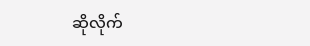ဆိုလိုက်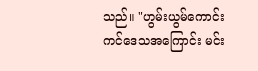သည်။ "ဟွမ်းယွမ်ကောင်းကင်ဒေသအကြောင်း မင်း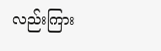လည်းကြား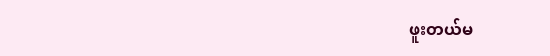ဖူးတယ်မ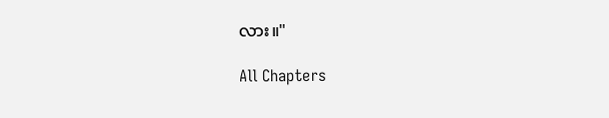လား။"

All Chapters